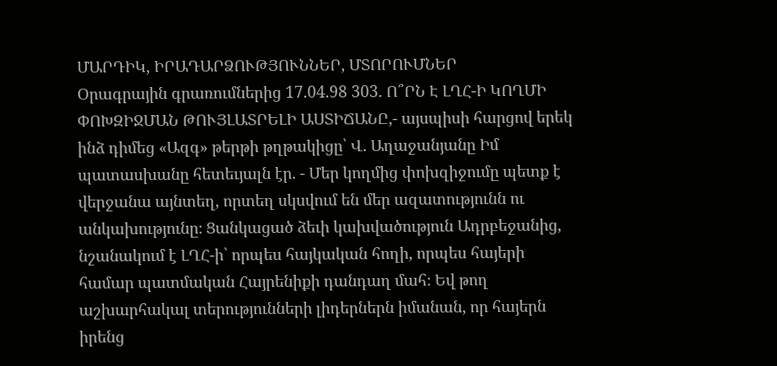ՄԱՐԴԻԿ, ԻՐԱԴԱՐՁՈՒԹՅՈՒՆՆԵՐ, ՄՏՈՐՈՒՄՆԵՐ
Օրագրային գրառումներից 17.04.98 303. Ո՞ՐՆ Է ԼՂՀ-Ի ԿՈՂՄԻ ՓՈԽԶԻՋՄԱՆ ԹՈՒՅԼԱՏՐԵԼԻ ԱՍՏԻՃԱՆԸ,- այսպիսի հարցով երեկ ինձ դիմեց «Ազգ» թերթի թղթակիցը՝ Վ. Աղաջանյանը Իմ պատասխանը հետեւյալն էր. - Մեր կողմից փոխզիջումը պետք է վերջանա այնտեղ, որտեղ սկսվում են մեր ազատությունն ու անկախությունը։ Ցանկացած ձեւի կախվածություն Ադրբեջանից, նշանակում է ԼՂՀ-ի՝ որպես հայկական հողի, որպես հայերի համար պատմական Հայրենիքի դանդաղ մահ։ Եվ թող աշխարհակալ տերությունների լիդերներն իմանան, որ հայերն իրենց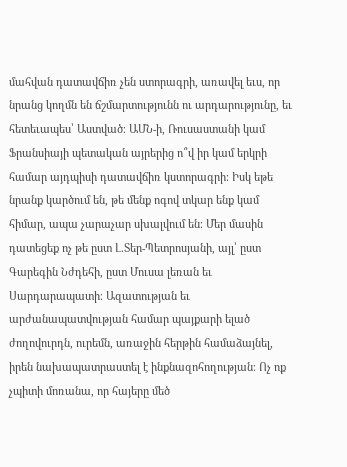մահվան դատավճիռ չեն ստորագրի, առավել եւս, որ նրանց կողմն են ճշմարտությունն ու արդարությունը, եւ հետեւապես՝ Աստված։ ԱՄՆ-ի, Ռուսաստանի կամ Ֆրանսիայի պետական այրերից ո՞վ իր կամ երկրի համար այդպիսի դատավճիռ կստորագրի։ Իսկ եթե նրանք կարծում են, թե մենք ոգով տկար ենք կամ հիմար, ապա չարաչար սխալվում են։ Մեր մասին դատեցեք ոչ թե ըստ Լ.Տեր-Պետրոսյանի, այլ՝ ըստ Գարեգին Նժդեհի, ըստ Մուսա լեռան եւ Սարդարապատի։ Ազատության եւ արժանապատվության համար պայքարի ելած ժողովուրդն, ուրեմն, առաջին հերթին համաձայնել, իրեն նախապատրաստել է ինքնազոհողության։ Ոչ ոք չպիտի մոռանա, որ հայերը մեծ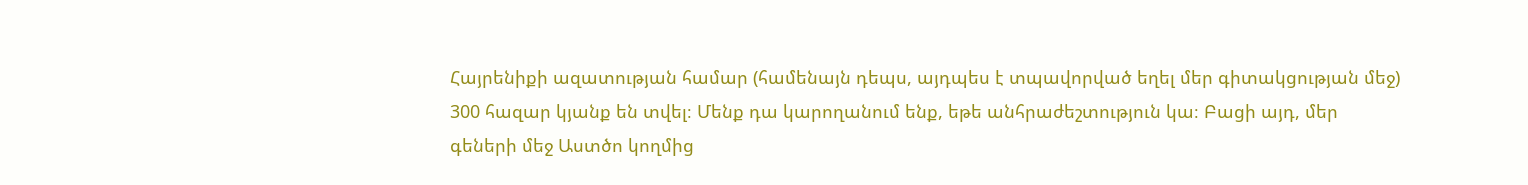Հայրենիքի ազատության համար (համենայն դեպս, այդպես է տպավորված եղել մեր գիտակցության մեջ) 300 հազար կյանք են տվել։ Մենք դա կարողանում ենք, եթե անհրաժեշտություն կա։ Բացի այդ, մեր գեների մեջ Աստծո կողմից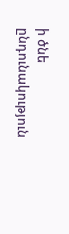ի ծնե ընդունակություն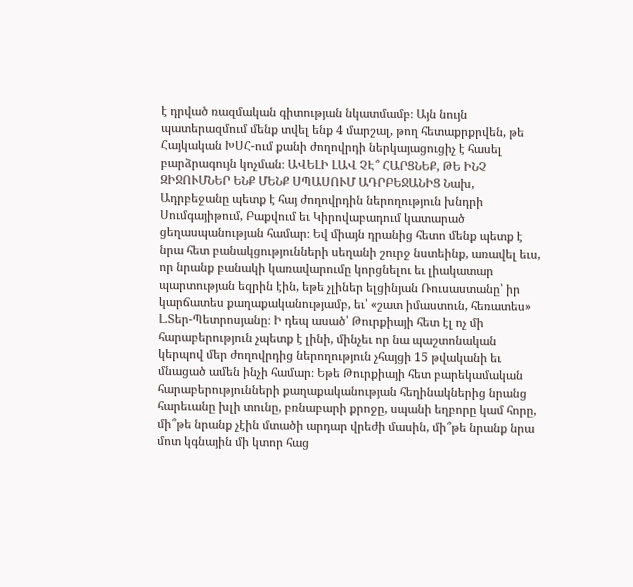է դրված ռազմական գիտության նկատմամբ։ Այն նույն պատերազմում մենք տվել ենք 4 մարշալ, թող հետաքրքրվեն, թե Հայկական ԽՍՀ-ում քանի ժողովրդի ներկայացուցիչ է հասել բարձրագույն կոչման։ ԱՎԵԼԻ ԼԱՎ ՉԷ՞ ՀԱՐՑՆԵՔ, ԹԵ ԻՆՉ ԶԻՋՈՒՄՆԵՐ ԵՆՔ ՄԵՆՔ ՍՊԱՍՈՒՄ ԱԴՐԲԵՋԱՆԻՑ Նախ, Ադրբեջանը պետք է հայ ժողովրդին ներողություն խնդրի Սումգայիթում, Բաքվում եւ Կիրովաբադում կատարած ցեղասպանության համար։ Եվ միայն դրանից հետո մենք պետք է նրա հետ բանակցությունների սեղանի շուրջ նստեինք, առավել եւս, որ նրանք բանակի կառավարումը կորցնելու եւ լիակատար պարտության եզրին էին, եթե չլիներ ելցինյան Ռուսաստանը՝ իր կարճատես քաղաքականությամբ, եւ՝ «շատ իմաստուն, հեռատես» Լ.Տեր-Պետրոսյանը։ Ի դեպ ասած՝ Թուրքիայի հետ էլ ոչ մի հարաբերություն չպետք է լինի, մինչեւ որ նա պաշտոնական կերպով մեր ժողովրդից ներողություն չհայցի 15 թվականի եւ մնացած ամեն ինչի համար։ Եթե Թուրքիայի հետ բարեկամական հարաբերությունների քաղաքականության հեղինակներից նրանց հարեւանը խլի տունը, բռնաբարի քրոջը, սպանի եղբորը կամ հորը, մի՞թե նրանք չէին մտածի արդար վրեժի մասին, մի՞թե նրանք նրա մոտ կգնային մի կտոր հաց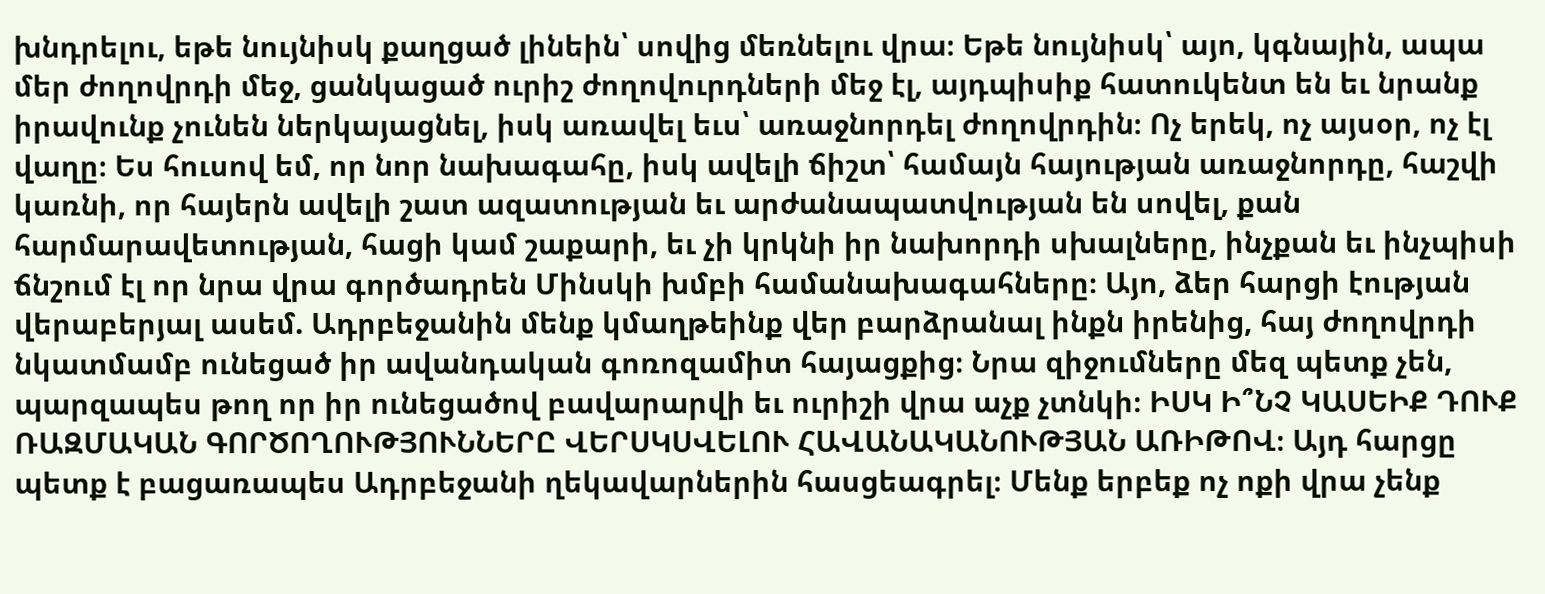խնդրելու, եթե նույնիսկ քաղցած լինեին՝ սովից մեռնելու վրա։ Եթե նույնիսկ՝ այո, կգնային, ապա մեր ժողովրդի մեջ, ցանկացած ուրիշ ժողովուրդների մեջ էլ, այդպիսիք հատուկենտ են եւ նրանք իրավունք չունեն ներկայացնել, իսկ առավել եւս՝ առաջնորդել ժողովրդին։ Ոչ երեկ, ոչ այսօր, ոչ էլ վաղը։ Ես հուսով եմ, որ նոր նախագահը, իսկ ավելի ճիշտ՝ համայն հայության առաջնորդը, հաշվի կառնի, որ հայերն ավելի շատ ազատության եւ արժանապատվության են սովել, քան հարմարավետության, հացի կամ շաքարի, եւ չի կրկնի իր նախորդի սխալները, ինչքան եւ ինչպիսի ճնշում էլ որ նրա վրա գործադրեն Մինսկի խմբի համանախագահները։ Այո, ձեր հարցի էության վերաբերյալ ասեմ. Ադրբեջանին մենք կմաղթեինք վեր բարձրանալ ինքն իրենից, հայ ժողովրդի նկատմամբ ունեցած իր ավանդական գոռոզամիտ հայացքից։ Նրա զիջումները մեզ պետք չեն, պարզապես թող որ իր ունեցածով բավարարվի եւ ուրիշի վրա աչք չտնկի։ ԻՍԿ Ի՞ՆՉ ԿԱՍԵԻՔ ԴՈՒՔ ՌԱԶՄԱԿԱՆ ԳՈՐԾՈՂՈՒԹՅՈՒՆՆԵՐԸ ՎԵՐՍԿՍՎԵԼՈՒ ՀԱՎԱՆԱԿԱՆՈՒԹՅԱՆ ԱՌԻԹՈՎ։ Այդ հարցը պետք է բացառապես Ադրբեջանի ղեկավարներին հասցեագրել։ Մենք երբեք ոչ ոքի վրա չենք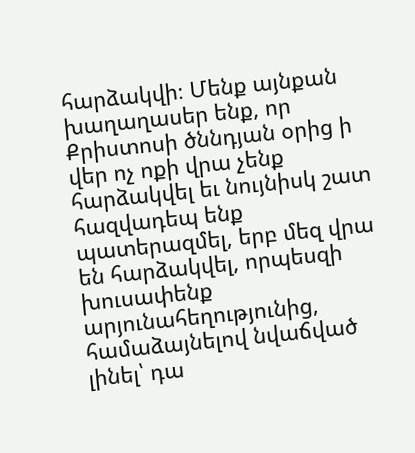հարձակվի։ Մենք այնքան խաղաղասեր ենք, որ Քրիստոսի ծննդյան օրից ի վեր ոչ ոքի վրա չենք հարձակվել եւ նույնիսկ շատ հազվադեպ ենք պատերազմել, երբ մեզ վրա են հարձակվել, որպեսզի խուսափենք արյունահեղությունից, համաձայնելով նվաճված լինել՝ դա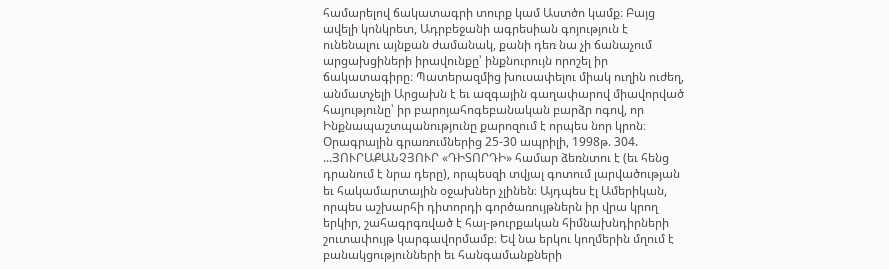համարելով ճակատագրի տուրք կամ Աստծո կամք։ Բայց ավելի կոնկրետ, Ադրբեջանի ագրեսիան գոյություն է ունենալու այնքան ժամանակ, քանի դեռ նա չի ճանաչում արցախցիների իրավունքը՝ ինքնուրույն որոշել իր ճակատագիրը։ Պատերազմից խուսափելու միակ ուղին ուժեղ, անմատչելի Արցախն է եւ ազգային գաղափարով միավորված հայությունը՝ իր բարոյահոգեբանական բարձր ոգով, որ Ինքնապաշտպանությունը քարոզում է որպես նոր կրոն։ Օրագրային գրառումներից 25-30 ապրիլի, 1998թ. 304. ...ՅՈՒՐԱՔԱՆՉՅՈՒՐ «ԴԻՏՈՐԴԻ» համար ձեռնտու է (եւ հենց դրանում է նրա դերը), որպեսզի տվյալ գոտում լարվածության եւ հակամարտային օջախներ չլինեն։ Այդպես էլ Ամերիկան, որպես աշխարհի դիտորդի գործառույթներն իր վրա կրող երկիր, շահագրգռված է հայ-թուրքական հիմնախնդիրների շուտափույթ կարգավորմամբ։ Եվ նա երկու կողմերին մղում է բանակցությունների եւ հանգամանքների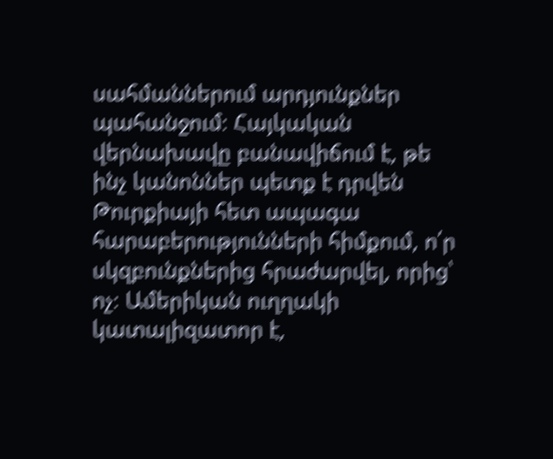սահմաններում արդյունքներ պահանջում։ Հայկական վերնախավը բանավիճում է, թե ինչ կանոններ պետք է դրվեն Թուրքիայի հետ ապագա հարաբերությունների հիմքում, ո՛ր սկզբունքներից հրաժարվել, որից՝ ոչ։ Ամերիկան ուղղակի կատալիզատոր է,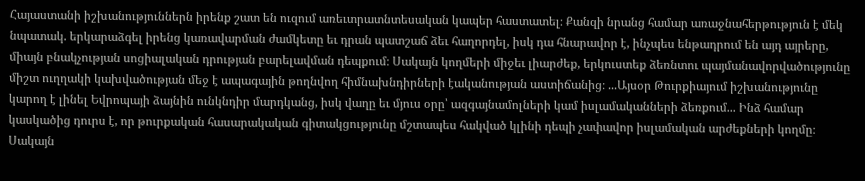Հայաստանի իշխանություններն իրենք շատ են ուզում առեւտրատնտեսական կապեր հաստատել։ Քանզի նրանց համար առաջնահերթություն է մեկ նպատակ. երկարաձգել իրենց կառավարման ժամկետը եւ դրան պատշաճ ձեւ հաղորդել, իսկ դա հնարավոր է, ինչպես ենթադրում են այդ այրերը, միայն բնակչության սոցիալական դրության բարելավման դեպքում։ Սակայն կողմերի միջեւ լիարժեք, երկուստեք ձեռնտու պայմանավորվածությունը միշտ ուղղակի կախվածության մեջ է ապագային թողնվող հիմնախնդիրների էականության աստիճանից։ ...Այսօր Թուրքիայում իշխանությունը կարող է լինել Եվրոպայի ձայնին ունկնդիր մարդկանց, իսկ վաղը եւ մյուս օրը՝ ազգայնամոլների կամ իսլամականների ձեռքում... Ինձ համար կասկածից դուրս է, որ թուրքական հասարակական գիտակցությունը մշտապես հակված կլինի դեպի չափավոր իսլամական արժեքների կողմը։ Սակայն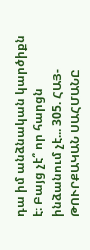դա իմ անձնական կարծիքն է։ Բայց չէ՞ որ հարցն ինձանում չէ... 305. ՀԱՅ-ԹՈՒՐՔԱԿԱՆ ՍԱՀՄԱՆԸ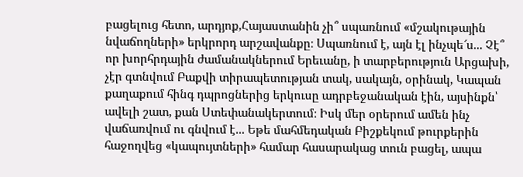բացելուց հետո, արդյոք,Հայաստանին չի՞ սպառնում «մշակութային նվաճողների» երկրորդ արշավանքը։ Սպառնում է, այն էլ ինչպե՜ս... Չէ՞ որ խորհրդային ժամանակներում Երեւանը, ի տարբերություն Արցախի, չէր գտնվում Բաքվի տիրապետության տակ, սակայն, օրինակ, Կապան քաղաքում հինգ դպրոցներից երկուսը ադրբեջանական էին, այսինքն՝ ավելի շատ, քան Ստեփանակերտում։ Իսկ մեր օրերում ամեն ինչ վաճառվում ու գնվում է... Եթե մահմեդական Բիշքեկում թուրքերին հաջողվեց «կապույտների» համար հասարակաց տուն բացել, ապա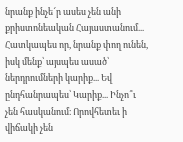նրանք ինչե՜ր ասես չեն անի քրիստոնեական Հայաստանում... Հատկապես որ, նրանք փող ունեն, իսկ մենք՝ այսպես ասած՝ ներդրումների կարիք... Եվ ընդհանրապես՝ Կարիք... Ինչո՞ւ չեն հասկանում։ Որովհետեւ ի վիճակի չեն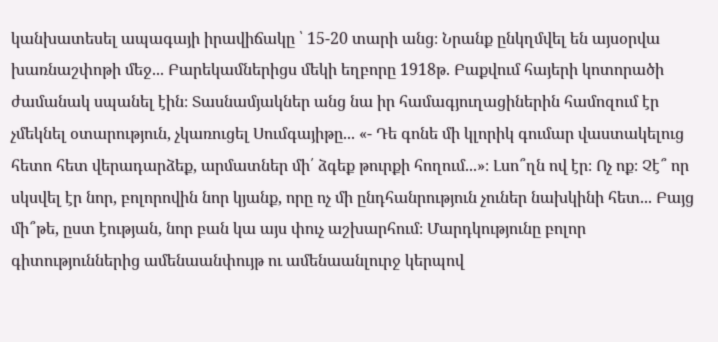կանխատեսել ապագայի իրավիճակը ՝ 15-20 տարի անց։ Նրանք ընկղմվել են այսօրվա խառնաշփոթի մեջ... Բարեկամներիցս մեկի եղբորը 1918թ. Բաքվում հայերի կոտորածի ժամանակ սպանել էին։ Տասնամյակներ անց նա իր համագյուղացիներին համոզում էր չմեկնել օտարություն, չկառուցել Սումգայիթը... «- Դե գոնե մի կլորիկ գումար վաստակելուց հետո հետ վերադարձեք, արմատներ մի՛ ձգեք թուրքի հողում...»։ Լսո՞ղն ով էր։ Ոչ ոք։ Չէ՞ որ սկսվել էր նոր, բոլորովին նոր կյանք, որը ոչ մի ընդհանրություն չուներ նախկինի հետ... Բայց մի՞թե, ըստ էության, նոր բան կա այս փուչ աշխարհում։ Մարդկությունը բոլոր գիտություններից ամենաանփույթ ու ամենաանլուրջ կերպով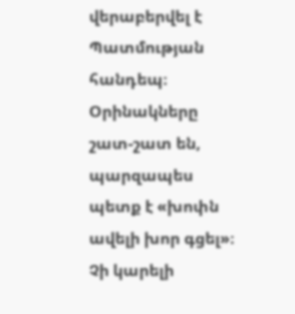վերաբերվել է Պատմության հանդեպ։ Օրինակները շատ-շատ են, պարզապես պետք է «խոփն ավելի խոր գցել»։ Չի կարելի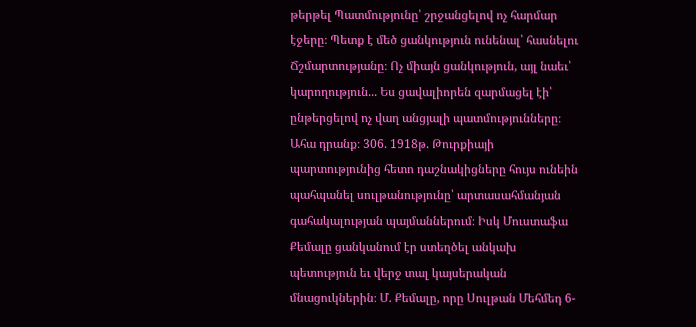թերթել Պատմությունը՝ շրջանցելով ոչ հարմար էջերը։ Պետք է մեծ ցանկություն ունենալ՝ հասնելու Ճշմարտությանը։ Ոչ միայն ցանկություն, այլ նաեւ՝ կարողություն... Ես ցավալիորեն զարմացել էի՝ ընթերցելով ոչ վաղ անցյալի պատմությունները։ Ահա դրանք։ 306. 1918թ. Թուրքիայի պարտությունից հետո դաշնակիցները հույս ունեին պահպանել սուլթանությունը՝ արտասահմանյան գահակալության պայմաններում։ Իսկ Մուստաֆա Քեմալը ցանկանում էր ստեղծել անկախ պետություն եւ վերջ տալ կայսերական մնացուկներին։ Մ. Քեմալը, որը Սուլթան Մեհմեդ 6-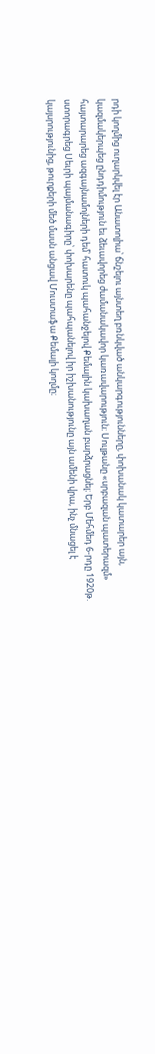րդի կողմից ուղարկվել էր Անատոլիա՝ ճնշելու այնտեղ բռնկված անկարգությունները, փոխանակ կատարեր այն, կազմակերպեց ընդդիմություն եւ ձեւավորեց ժամանակավոր կառավարություն։ Սուլթանը «սրբազան պատերազմ» հայտարարեց ազգայնամոլների դեմ՝ հատուկ պահանջելով Քեմալին կախաղան բարձրացնել։ Երբ Մեհմեդ 6-րդը 1920թ. ստորագրեց Սեւրի պայմանագիրը՝ փոխարենը պահպանելով իր իշխանությունը այն ամենի վրա, ինչ մնացել է կայսրությունից, թուրքերի մեծ մասն անցավ Մուստաֆա Քեմալի կողմը։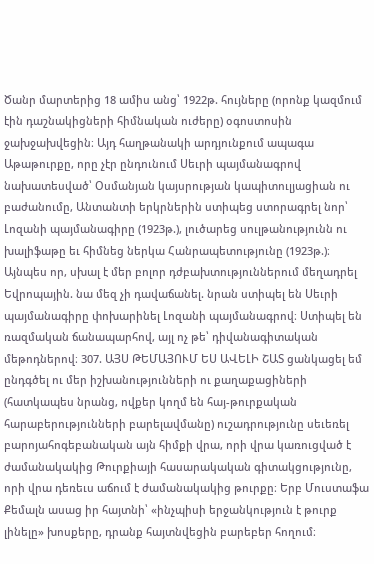Ծանր մարտերից 18 ամիս անց՝ 1922թ. հույները (որոնք կազմում էին դաշնակիցների հիմնական ուժերը) օգոստոսին ջախջախվեցին։ Այդ հաղթանակի արդյունքում ապագա Աթաթուրքը, որը չէր ընդունում Սեւրի պայմանագրով նախատեսված՝ Օսմանյան կայսրության կապիտուլյացիան ու բաժանումը, Անտանտի երկրներին ստիպեց ստորագրել նոր՝ Լոզանի պայմանագիրը (1923թ.), լուծարեց սուլթանությունն ու խալիֆաթը եւ հիմնեց ներկա Հանրապետությունը (1923թ.)։ Այնպես որ, սխալ է մեր բոլոր դժբախտություններում մեղադրել Եվրոպային. նա մեզ չի դավաճանել. նրան ստիպել են Սեւրի պայմանագիրը փոխարինել Լոզանի պայմանագրով։ Ստիպել են ռազմական ճանապարհով, այլ ոչ թե՝ դիվանագիտական մեթոդներով։ 307. ԱՅՍ ԹԵՄԱՅՈՒՄ ԵՍ ԱՎԵԼԻ ՇԱՏ ցանկացել եմ ընդգծել ու մեր իշխանությունների ու քաղաքացիների (հատկապես նրանց, ովքեր կողմ են հայ-թուրքական հարաբերությունների բարելավմանը) ուշադրությունը սեւեռել բարոյահոգեբանական այն հիմքի վրա, որի վրա կառուցված է ժամանակակից Թուրքիայի հասարակական գիտակցությունը, որի վրա դեռեւս աճում է ժամանակակից թուրքը։ Երբ Մուստաֆա Քեմալն ասաց իր հայտնի՝ «ինչպիսի երջանկություն է թուրք լինելը» խոսքերը, դրանք հայտնվեցին բարեբեր հողում։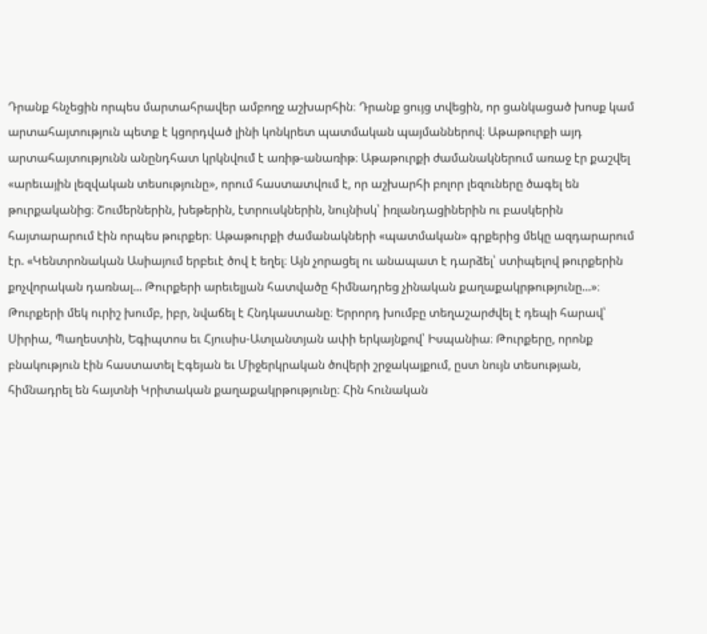Դրանք հնչեցին որպես մարտահրավեր ամբողջ աշխարհին։ Դրանք ցույց տվեցին, որ ցանկացած խոսք կամ արտահայտություն պետք է կցորդված լինի կոնկրետ պատմական պայմաններով։ Աթաթուրքի այդ արտահայտությունն անընդհատ կրկնվում է առիթ-անառիթ։ Աթաթուրքի ժամանակներում առաջ էր քաշվել «արեւային լեզվական տեսությունը», որում հաստատվում է, որ աշխարհի բոլոր լեզուները ծագել են թուրքականից։ Շումերներին, խեթերին, էտրուսկներին, նույնիսկ՝ իռլանդացիներին ու բասկերին հայտարարում էին որպես թուրքեր։ Աթաթուրքի ժամանակների «պատմական» գրքերից մեկը ազդարարում էր. «Կենտրոնական Ասիայում երբեւէ ծով է եղել։ Այն չորացել ու անապատ է դարձել՝ ստիպելով թուրքերին քոչվորական դառնալ... Թուրքերի արեւելյան հատվածը հիմնադրեց չինական քաղաքակրթությունը...»։ Թուրքերի մեկ ուրիշ խումբ, իբր, նվաճել է Հնդկաստանը։ Երրորդ խումբը տեղաշարժվել է դեպի հարավ՝ Սիրիա, Պաղեստին, Եգիպտոս եւ Հյուսիս-Ատլանտյան ափի երկայնքով՝ Իսպանիա։ Թուրքերը, որոնք բնակություն էին հաստատել Էգեյան եւ Միջերկրական ծովերի շրջակայքում, ըստ նույն տեսության, հիմնադրել են հայտնի Կրիտական քաղաքակրթությունը։ Հին հունական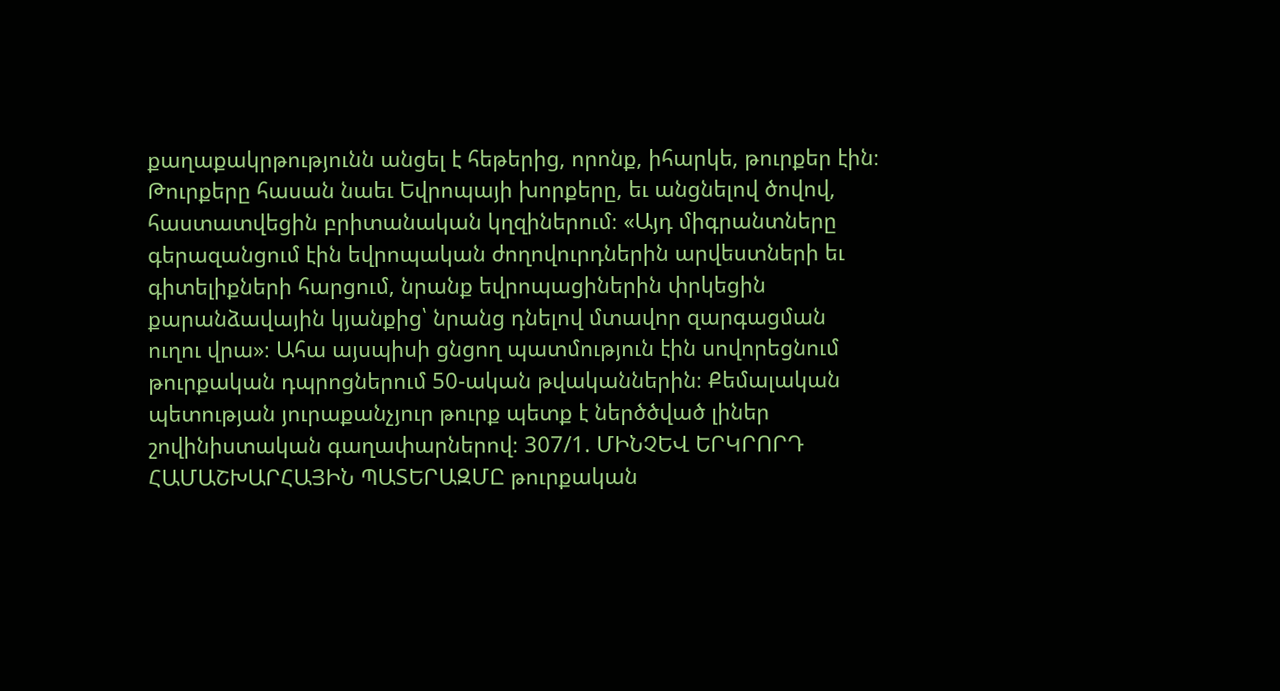քաղաքակրթությունն անցել է հեթերից, որոնք, իհարկե, թուրքեր էին։ Թուրքերը հասան նաեւ Եվրոպայի խորքերը, եւ անցնելով ծովով, հաստատվեցին բրիտանական կղզիներում։ «Այդ միգրանտները գերազանցում էին եվրոպական ժողովուրդներին արվեստների եւ գիտելիքների հարցում, նրանք եվրոպացիներին փրկեցին քարանձավային կյանքից՝ նրանց դնելով մտավոր զարգացման ուղու վրա»։ Ահա այսպիսի ցնցող պատմություն էին սովորեցնում թուրքական դպրոցներում 50-ական թվականներին։ Քեմալական պետության յուրաքանչյուր թուրք պետք է ներծծված լիներ շովինիստական գաղափարներով։ 307/1. ՄԻՆՉԵՎ ԵՐԿՐՈՐԴ ՀԱՄԱՇԽԱՐՀԱՅԻՆ ՊԱՏԵՐԱԶՄԸ թուրքական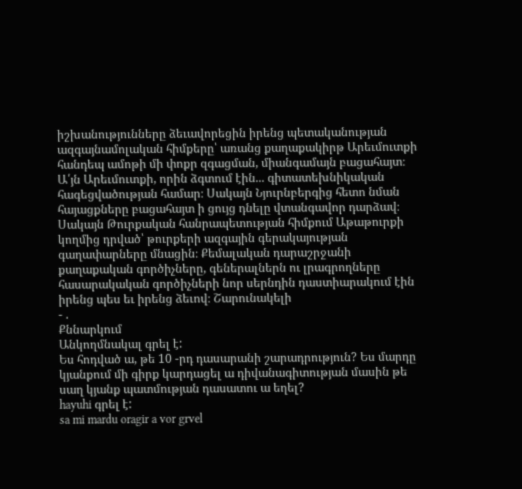իշխանությունները ձեւավորեցին իրենց պետականության ազգայնամոլական հիմքերը՝ առանց քաղաքակիրթ Արեւմուտքի հանդեպ ամոթի մի փոքր զգացման, միանգամայն բացահայտ։ Ա՛յն Արեւմուտքի, որին ձգտում էին... գիտատեխնիկական հագեցվածության համար։ Սակայն Նյուրնբերգից հետո նման հայացքները բացահայտ ի ցույց դնելը վտանգավոր դարձավ։ Սակայն Թուրքական հանրապետության հիմքում Աթաթուրքի կողմից դրված՝ թուրքերի ազգային գերակայության գաղափարները մնացին։ Քեմալական դարաշրջանի քաղաքական գործիչները, գեներալներն ու լրագրողները հասարակական գործիչների նոր սերնդին դաստիարակում էին իրենց պես եւ իրենց ձեւով։ Շարունակելի
- .
Քննարկում
Անկողմնակալ գրել է:
Ես հոդված ա, թե 10 -րդ դասարանի շարադրություն? Ես մարդը կյանքում մի գիրք կարդացել ա դիվանագիտության մասին թե սաղ կյանք պատմության դասատու ա եղել?
hayuhi գրել է:
sa mi mardu oragir a vor grvel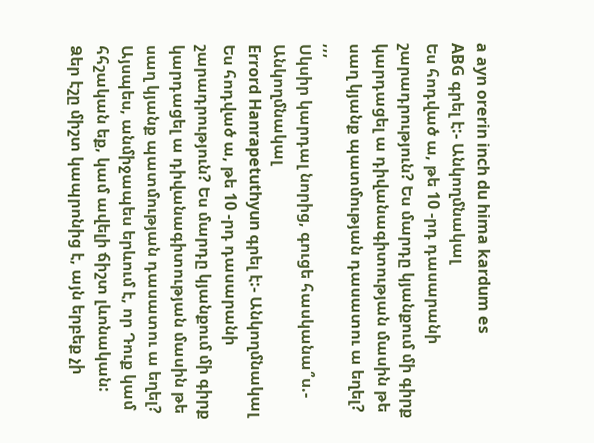a ayn orerin inch du hima kardum es
ABG գրել է:- Անկողմնակալ
Ես հոդված ա, թե 10 -րդ դասարանի շարադրություն? Ես մարդը կյանքում մի գիրք կարդացել ա դիվանագիտության մասին թե սաղ կյանք պատմության դասատու ա եղել?
,,,
Սկսիր կարդալ նորից, գուցե հասկանա՞ս.- Անկողմնակալ
Errord Hanrapetuthyun գրել է:- Անկողմնակալ
Ես հոդված ա, թե 10 -րդ դասարանի շարադրություն? Ես մարդը կյանքում մի գիրք կարդացել ա դիվանագիտության մասին թե սաղ կյանք պատմության դասատու ա եղել?
Այսպես, անմիջապես երևում է, որ Դուք կամ հհշական եք, կամ ավելի ճիշտ լևոնական: Ձեր էշը միշտ կապրոնից է, այն երբեք չի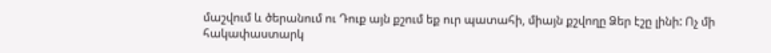մաշվում և ծերանում ու Դուք այն քշում եք ուր պատահի, միայն քշվողը Ձեր էշը լինի: Ոչ մի հակափաստարկ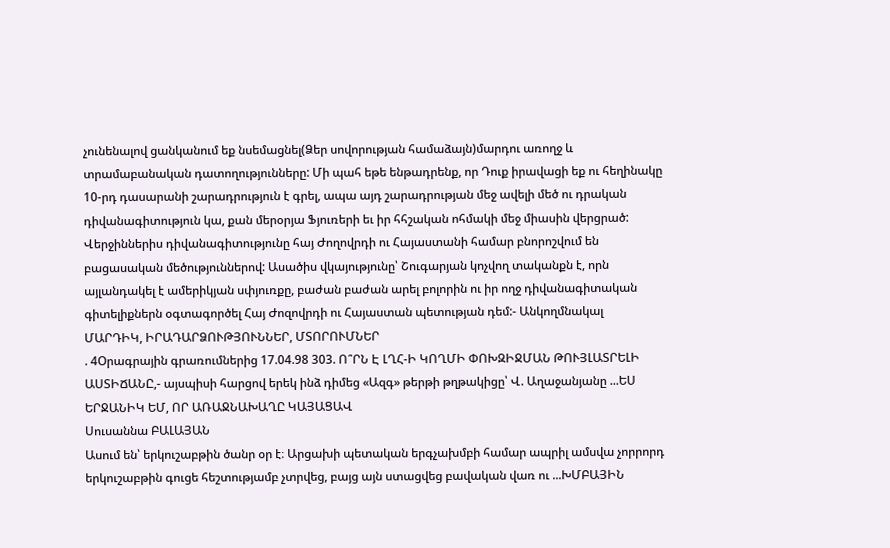չունենալով ցանկանում եք նսեմացնել(Ձեր սովորության համաձայն)մարդու առողջ և տրամաբանական դատողությունները: Մի պահ եթե ենթադրենք, որ Դուք իրավացի եք ու հեղինակը 10-րդ դասարանի շարադրություն է գրել, ապա այդ շարադրության մեջ ավելի մեծ ու դրական դիվանագիտություն կա, քան մերօրյա Ֆյուռերի եւ իր հհշական ոհմակի մեջ միասին վերցրած: Վերջիններիս դիվանագիտությունը հայ Ժողովրդի ու Հայաստանի համար բնորոշվում են բացասական մեծություններով: Ասածիս վկայությունը՝ Շուգարյան կոչվող տականքն է, որն այլանդակել է ամերիկյան սփյուռքը, բաժան բաժան արել բոլորին ու իր ողջ դիվանագիտական գիտելիքներն օգտագործել Հայ Ժոզովրդի ու Հայաստան պետության դեմ:- Անկողմնակալ
ՄԱՐԴԻԿ, ԻՐԱԴԱՐՁՈՒԹՅՈՒՆՆԵՐ, ՄՏՈՐՈՒՄՆԵՐ
. 4Օրագրային գրառումներից 17.04.98 303. Ո՞ՐՆ Է ԼՂՀ-Ի ԿՈՂՄԻ ՓՈԽԶԻՋՄԱՆ ԹՈՒՅԼԱՏՐԵԼԻ ԱՍՏԻՃԱՆԸ,- այսպիսի հարցով երեկ ինձ դիմեց «Ազգ» թերթի թղթակիցը՝ Վ. Աղաջանյանը ...ԵՍ ԵՐՋԱՆԻԿ ԵՄ, ՈՐ ԱՌԱՋՆԱԽԱՂԸ ԿԱՅԱՑԱՎ
Սուսաննա ԲԱԼԱՅԱՆ
Ասում են՝ երկուշաբթին ծանր օր է։ Արցախի պետական երգչախմբի համար ապրիլ ամսվա չորրորդ երկուշաբթին գուցե հեշտությամբ չտրվեց, բայց այն ստացվեց բավական վառ ու ...ԽՄԲԱՅԻՆ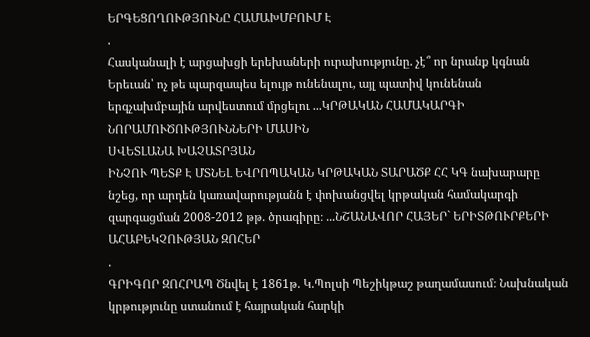ԵՐԳԵՑՈՂՈՒԹՅՈՒՆԸ ՀԱՄԱԽՄԲՈՒՄ Է
.
Հասկանալի է արցախցի երեխաների ուրախությունը. չէ՞ որ նրանք կգնան Երեւան՝ ոչ թե պարզապես ելույթ ունենալու, այլ պատիվ կունենան երգչախմբային արվեստում մրցելու ...ԿՐԹԱԿԱՆ ՀԱՄԱԿԱՐԳԻ ՆՈՐԱՄՈՒԾՈՒԹՅՈՒՆՆԵՐԻ ՄԱՍԻՆ
ՍՎԵՏԼԱՆԱ ԽԱՉԱՏՐՅԱՆ
ԻՆՉՈՒ ՊԵՏՔ Է ՄՏՆԵԼ ԵՎՐՈՊԱԿԱՆ ԿՐԹԱԿԱՆ ՏԱՐԱԾՔ ՀՀ ԿԳ նախարարը նշեց, որ արդեն կառավարությանն է փոխանցվել կրթական համակարգի զարգացման 2008-2012 թթ. ծրագիրը։ ...ՆՇԱՆԱՎՈՐ ՀԱՅԵՐ` ԵՐԻՏԹՈՒՐՔԵՐԻ ԱՀԱԲԵԿՉՈՒԹՅԱՆ ԶՈՀԵՐ
.
ԳՐԻԳՈՐ ԶՈՀՐԱՊ Ծնվել է 1861թ. Կ.Պոլսի Պեշիկթաշ թաղամասում։ Նախնական կրթությունը ստանում է հայրական հարկի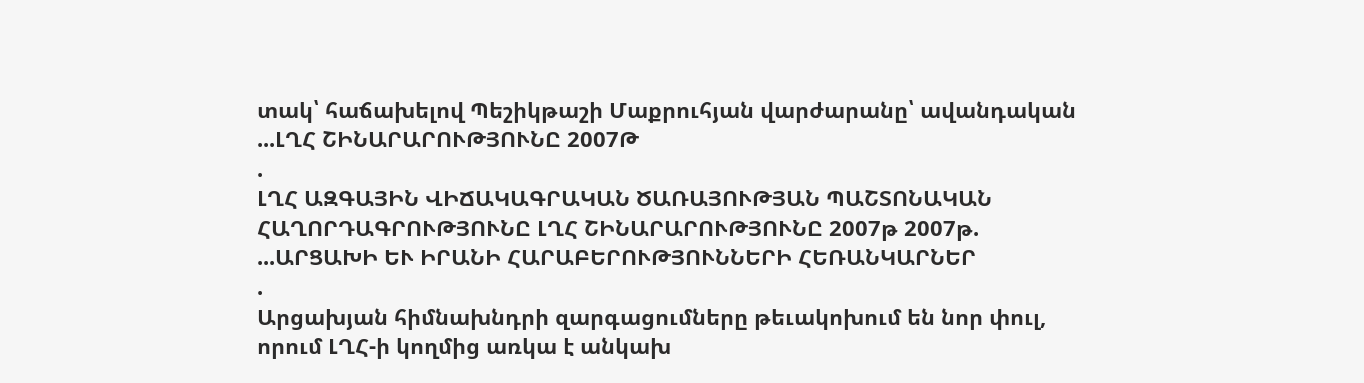տակ՝ հաճախելով Պեշիկթաշի Մաքրուհյան վարժարանը՝ ավանդական ...ԼՂՀ ՇԻՆԱՐԱՐՈՒԹՅՈՒՆԸ 2007Թ
.
ԼՂՀ ԱԶԳԱՅԻՆ ՎԻՃԱԿԱԳՐԱԿԱՆ ԾԱՌԱՅՈՒԹՅԱՆ ՊԱՇՏՈՆԱԿԱՆ ՀԱՂՈՐԴԱԳՐՈՒԹՅՈՒՆԸ ԼՂՀ ՇԻՆԱՐԱՐՈՒԹՅՈՒՆԸ 2007թ 2007թ. ...ԱՐՑԱԽԻ ԵՒ ԻՐԱՆԻ ՀԱՐԱԲԵՐՈՒԹՅՈՒՆՆԵՐԻ ՀԵՌԱՆԿԱՐՆԵՐ
.
Արցախյան հիմնախնդրի զարգացումները թեւակոխում են նոր փուլ, որում ԼՂՀ-ի կողմից առկա է անկախ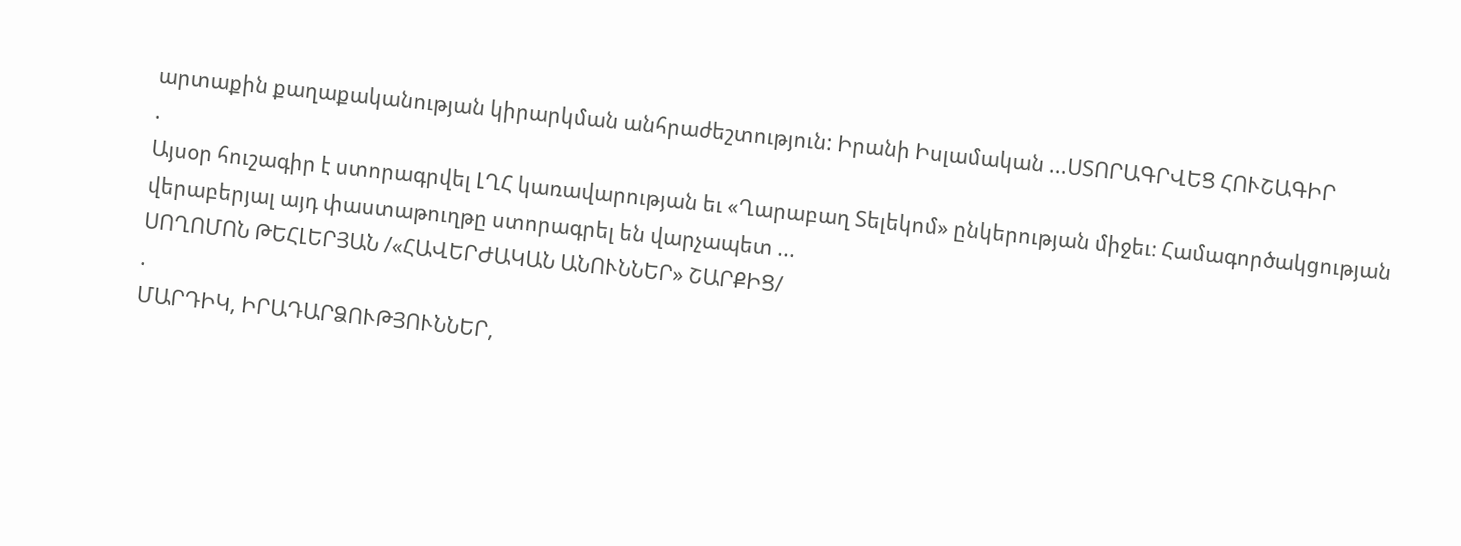արտաքին քաղաքականության կիրարկման անհրաժեշտություն: Իրանի Իսլամական ...ՍՏՈՐԱԳՐՎԵՑ ՀՈՒՇԱԳԻՐ
.
Այսօր հուշագիր է ստորագրվել ԼՂՀ կառավարության եւ «Ղարաբաղ Տելեկոմ» ընկերության միջեւ։ Համագործակցության վերաբերյալ այդ փաստաթուղթը ստորագրել են վարչապետ ...
ՍՈՂՈՄՈՆ ԹԵՀԼԵՐՅԱՆ /«ՀԱՎԵՐԺԱԿԱՆ ԱՆՈՒՆՆԵՐ» ՇԱՐՔԻՑ/
.
ՄԱՐԴԻԿ, ԻՐԱԴԱՐՁՈՒԹՅՈՒՆՆԵՐ,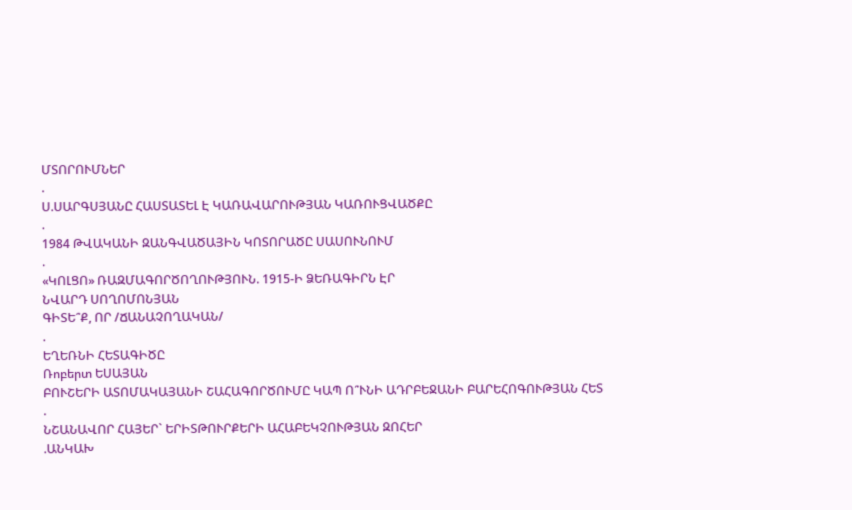ՄՏՈՐՈՒՄՆԵՐ
.
Ս.ՍԱՐԳՍՅԱՆԸ ՀԱՍՏԱՏԵԼ Է ԿԱՌԱՎԱՐՈՒԹՅԱՆ ԿԱՌՈՒՑՎԱԾՔԸ
.
1984 ԹՎԱԿԱՆԻ ԶԱՆԳՎԱԾԱՅԻՆ ԿՈՏՈՐԱԾԸ ՍԱՍՈՒՆՈՒՄ
.
«ԿՈԼՑՈ» ՌԱԶՄԱԳՈՐԾՈՂՈՒԹՅՈՒՆ. 1915-Ի ՁԵՌԱԳԻՐՆ ԷՐ
ՆՎԱՐԴ ՍՈՂՈՄՈՆՅԱՆ
ԳԻՏԵ՞Ք, ՈՐ /ՃԱՆԱՉՈՂԱԿԱՆ/
.
ԵՂԵՌՆԻ ՀԵՏԱԳԻԾԸ
Ռոբերտ ԵՍԱՅԱՆ
ԲՈՒՇԵՐԻ ԱՏՈՄԱԿԱՅԱՆԻ ՇԱՀԱԳՈՐԾՈՒՄԸ ԿԱՊ Ո՞ՒՆԻ ԱԴՐԲԵՋԱՆԻ ԲԱՐԵՀՈԳՈՒԹՅԱՆ ՀԵՏ
.
ՆՇԱՆԱՎՈՐ ՀԱՅԵՐ` ԵՐԻՏԹՈՒՐՔԵՐԻ ԱՀԱԲԵԿՉՈՒԹՅԱՆ ԶՈՀԵՐ
.ԱՆԿԱԽ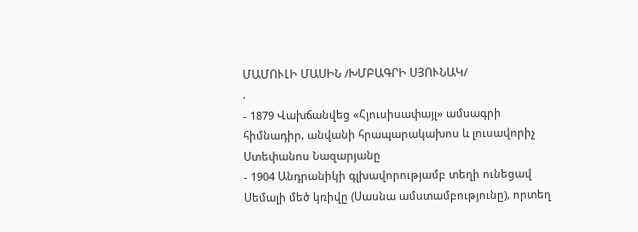ՄԱՄՈՒԼԻ ՄԱՍԻՆ /ԽՄԲԱԳՐԻ ՍՅՈՒՆԱԿ/
.
- 1879 Վախճանվեց «Հյուսիսափայլ» ամսագրի հիմնադիր, անվանի հրապարակախոս և լուսավորիչ Ստեփանոս Նազարյանը
- 1904 Անդրանիկի գլխավորությամբ տեղի ունեցավ Սեմալի մեծ կռիվը (Սասնա ամստամբությունը), որտեղ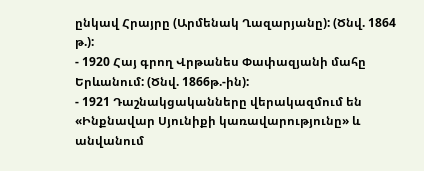ընկավ Հրայրը (Արմենակ Ղազարյանը): (Ծնվ. 1864 թ.):
- 1920 Հայ գրող Վրթանես Փափազյանի մահը Երևանում: (Ծնվ. 1866թ.-ին):
- 1921 Դաշնակցականները վերակազմում են «Ինքնավար Սյունիքի կառավարությունը» և անվանում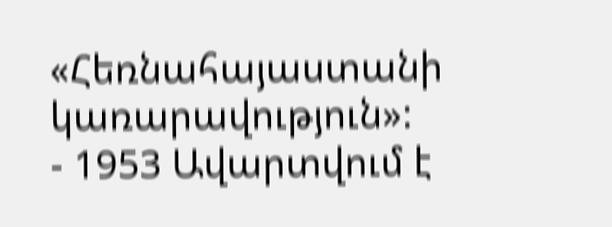«Հեռնահայաստանի կառարավություն»:
- 1953 Ավարտվում է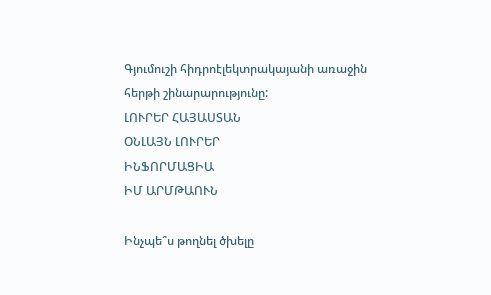Գյումուշի հիդրոէլեկտրակայանի առաջին հերթի շինարարությունը:
ԼՈՒՐԵՐ ՀԱՅԱՍՏԱՆ
ՕՆԼԱՅՆ ԼՈՒՐԵՐ
ԻՆՖՈՐՄԱՑԻԱ
ԻՄ ԱՐՄԹԱՈՒՆ

Ինչպե՞ս թողնել ծխելը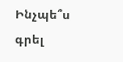Ինչպե՞ս գրել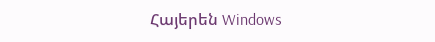Հայերեն Windows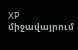XP միջավայրում